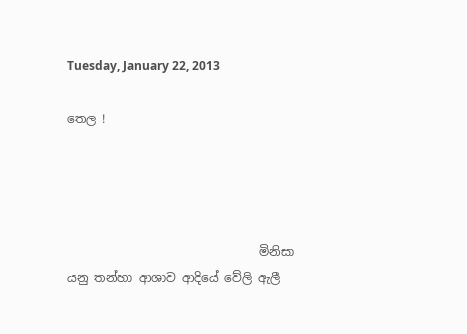Tuesday, January 22, 2013

තෙල !




                                මිනිසා යනු තන්හා ආශාව ආදියේ වේලි ඇලී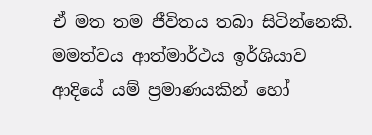ඒ මත තම ජීවිතය තබා සිටින්නෙකි. මමත්වය ආත්මාර්ථය ඉර්ශියාව ආදියේ යම් ප්‍රමාණයකින් හෝ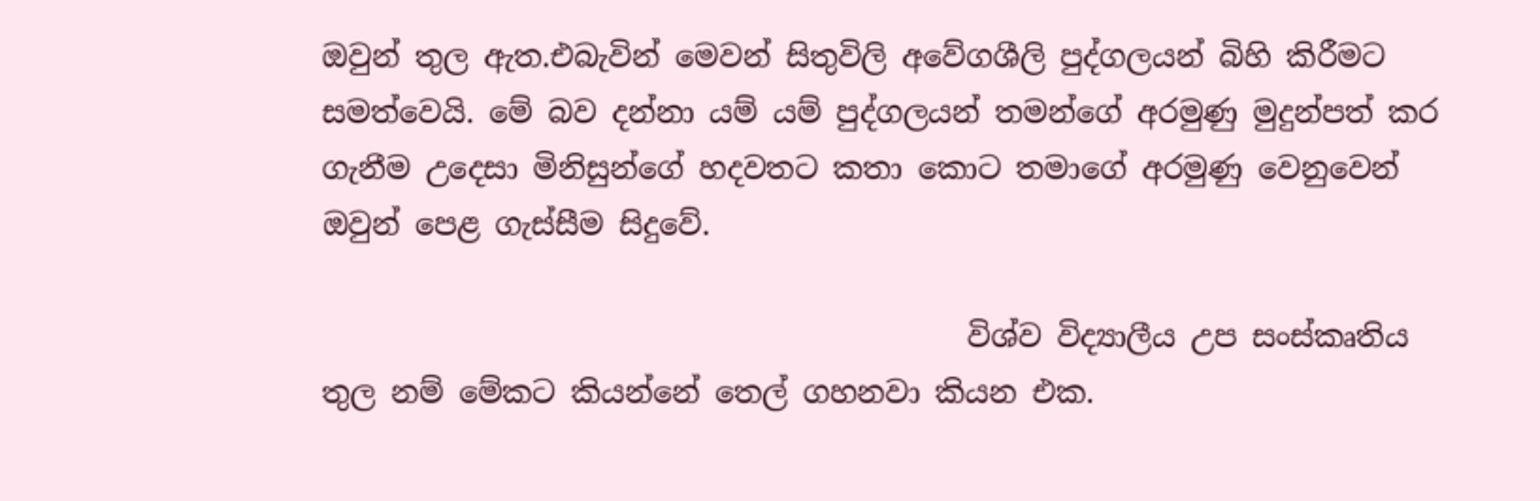ඔවුන් තුල ඇත.එබැවින් මෙවන් සිතුවිලි අවේගශීලි පුද්ගලයන් බිහි කිරීමට සමත්වෙයි. මේ බව දන්නා යම් යම් පුද්ගලයන් තමන්ගේ අරමුණු මුදුන්පත් කර ගැනීම උදෙසා මිනිසුන්ගේ හදවතට කතා කොට තමාගේ අරමුණු වෙනුවෙන් ඔවුන් පෙළ ගැස්සීම සිදුවේ.

                                           විශ්ව විද්‍යාලීය උප සංස්කෘතිය තුල නම් මේකට කියන්නේ තෙල් ගහනවා කියන එක.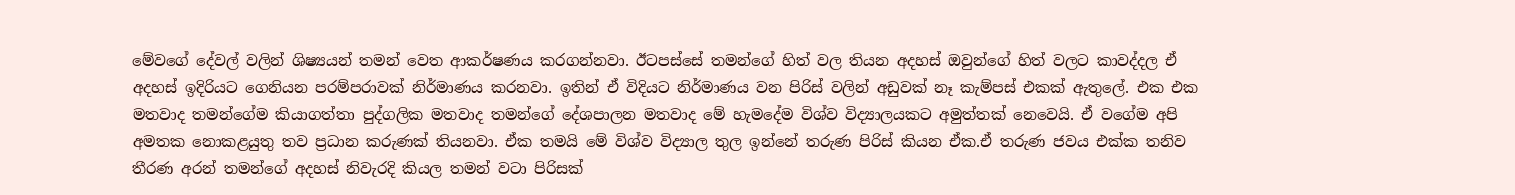මේවගේ දේවල් වලින් ශිෂ්‍යයන් තමන් වෙත ආකර්ෂණය කරගන්නවා. ඊටපස්සේ තමන්ගේ හිත් වල තියන අදහස් ඔවුන්ගේ හිත් වලට කාවද්දල ඒ අදහස් ඉදිරියට ගෙනියන පරම්පරාවක් නිර්මාණය කරනවා. ඉතින් ඒ විදියට නිර්මාණය වන පිරිස් වලින් අඩුවක් නෑ කැම්පස් එකක් ඇතුලේ. එක එක මතවාද තමන්ගේම කියාගත්තා පුද්ගලික මතවාද තමන්ගේ දේශපාලන මතවාද මේ හැමදේම විශ්ව විද්‍යාලයකට අමුත්තක් නෙවෙයි. ඒ වගේම අපි අමතක නොකළයුතු තව ප්‍රධාන කරුණක් තියනවා. ඒක තමයි මේ විශ්ව විද්‍යාල තුල ඉන්නේ තරුණ පිරිස් කියන ඒක.ඒ තරුණ ජවය එක්ක තනිව තීරණ අරන් තමන්ගේ අදහස් නිවැරදි කියල තමන් වටා පිරිසක්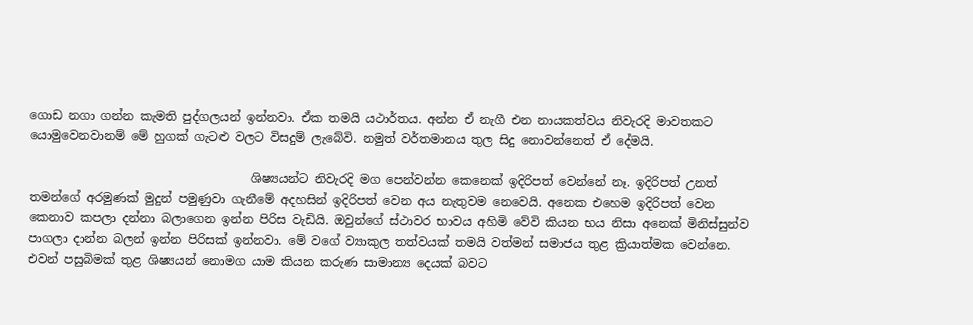ගොඩ නගා ගන්න කැමති පුද්ගලයන් ඉන්නවා. ඒක තමයි යථාර්තය. අන්න ඒ නැගී එන නායකත්වය නිවැරදි මාවතකට යොමුවෙනවානම් මේ හුගක් ගැටළු වලට විසදුම් ලැබේවි. නමුත් වර්තමානය තුල සිදු නොවන්නෙත් ඒ දේමයි.

                                     ශිෂ්‍යයන්ට නිවැරදි මග පෙන්වන්න කෙනෙක් ඉදිරිපත් වෙන්නේ නෑ. ඉදිරිපත් උනත් තමන්ගේ අරමුණක් මුදුන් පමුණුවා ගැනීමේ අදහසින් ඉදිරිපත් වෙන අය නැතුවම නෙවෙයි. අනෙක එහෙම ඉදිරිපත් වෙන කෙනාව කපලා දන්නා බලාගෙන ඉන්න පිරිස වැඩියි. ඔවුන්ගේ ස්ථාවර භාවය අහිමි වේවි කියන භය නිසා අනෙක් මිනිස්සුන්ව පාගලා දාන්න බලන් ඉන්න පිරිසක් ඉන්නවා. මේ වගේ ව්‍යාකුල තත්වයක් තමයි වත්මන් සමාජය තුළ ක්‍රියාත්මක වෙන්නෙ. එවන් පසුබිමක් තුළ ශිෂ්‍යයන් නොමග යාම කියන කරුණ සාමාන්‍ය දෙයක් බවට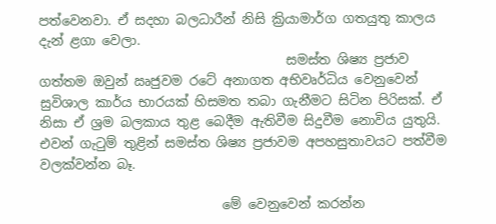පත්වෙනවා. ඒ සදහා බලධාරීන් නිසි ක්‍රියාමාර්ග ගතයුතු කාලය දැන් ළගා වෙලා.
                                      සමස්ත ශිෂ්‍ය ප්‍රජාව ගත්තම ඔවුන් ඍජුවම රටේ අනාගත අභිවෘර්ධිය වෙනුවෙන් සුවිශාල කාර්ය භාරයක් හිසමත තබා ගැනීමට සිටින පිරිසක්. ඒ නිසා ඒ ශ්‍රම බලකාය තුළ බෙදීම ඇතිවීම සිදුවීම නොවිය යුතුයි. එවන් ගැටුම් තුළින් සමස්ත ශිෂ්‍ය ප්‍රජාවම අපහසුතාවයට පත්වීම වලක්වන්න බෑ.

                            මේ වෙනුවෙන් කරන්න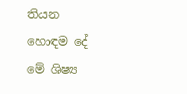තියන හොඳම දේ මේ ශිෂ්‍ය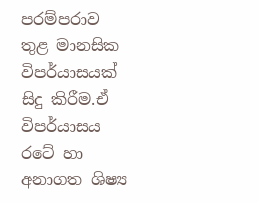පරම්පරාව තුළ මානසික විපර්යාසයක් සිදු කිරීම.ඒ විපර්යාසය රටේ හා අනාගත ශිෂ්‍ය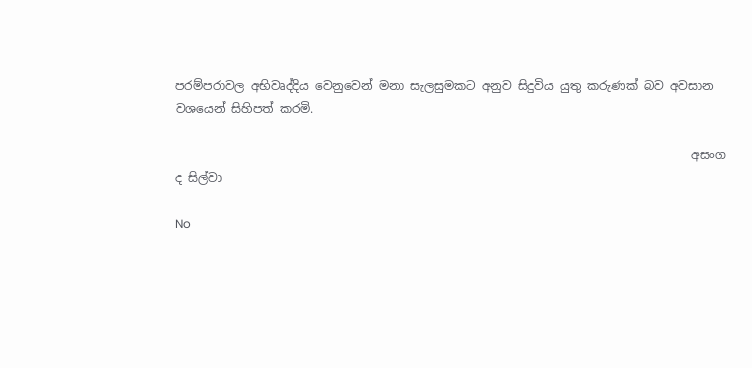පරම්පරාවල අභිවෘද්දිය වෙනුවෙන් මනා සැලසුමකට අනුව සිදුවිය යුතු කරුණක් බව අවසාන වශයෙන් සිහිපත් කරමි.

                                                                                      අසංග ද සිල්වා

No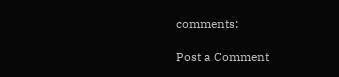comments:

Post a Comment